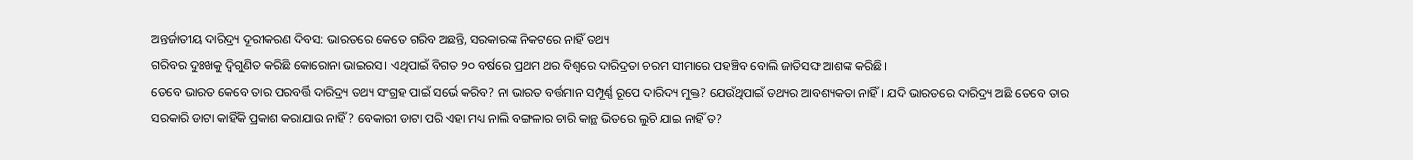ଅନ୍ତର୍ଜାତୀୟ ଦାରିଦ୍ର୍ୟ ଦୂରୀକରଣ ଦିବସ: ଭାରତରେ କେତେ ଗରିବ ଅଛନ୍ତି, ସରକାରଙ୍କ ନିକଟରେ ନାହିଁ ତଥ୍ୟ
ଗରିବର ଦୁଃଖକୁ ଦ୍ୱିଗୁଣିତ କରିଛି କୋରୋନା ଭାଇରସ। ଏଥିପାଇଁ ବିଗତ ୨୦ ବର୍ଷରେ ପ୍ରଥମ ଥର ବିଶ୍ୱରେ ଦାରିଦ୍ରତା ଚରମ ସୀମାରେ ପହଞ୍ଚିବ ବୋଲି ଜାତିସଙ୍ଘ ଆଶଙ୍କ କରିଛି।
ତେବେ ଭାରତ କେବେ ତାର ପରବର୍ତ୍ତି ଦାରିଦ୍ର୍ୟ ତଥ୍ୟ ସଂଗ୍ରହ ପାଇଁ ସର୍ଭେ କରିବ? ନା ଭାରତ ବର୍ତ୍ତମାନ ସମ୍ପୂର୍ଣ୍ଣ ରୂପେ ଦାରିଦ୍ୟ ମୁକ୍ତ? ଯେଉଁଥିପାଇଁ ତଥ୍ୟର ଆବଶ୍ୟକତା ନାହିଁ। ଯଦି ଭାରତରେ ଦାରିଦ୍ର୍ୟ ଅଛି ତେବେ ତାର ସରକାରି ଡାଟା କାହିଁକି ପ୍ରକାଶ କରାଯାଉ ନାହିଁ? ବେକାରୀ ଡାଟା ପରି ଏହା ମଧ୍ୟ ନାଲି ବଙ୍ଗଳାର ଚାରି କାନ୍ଥ ଭିତରେ ଲୁଚି ଯାଇ ନାହିଁ ତ?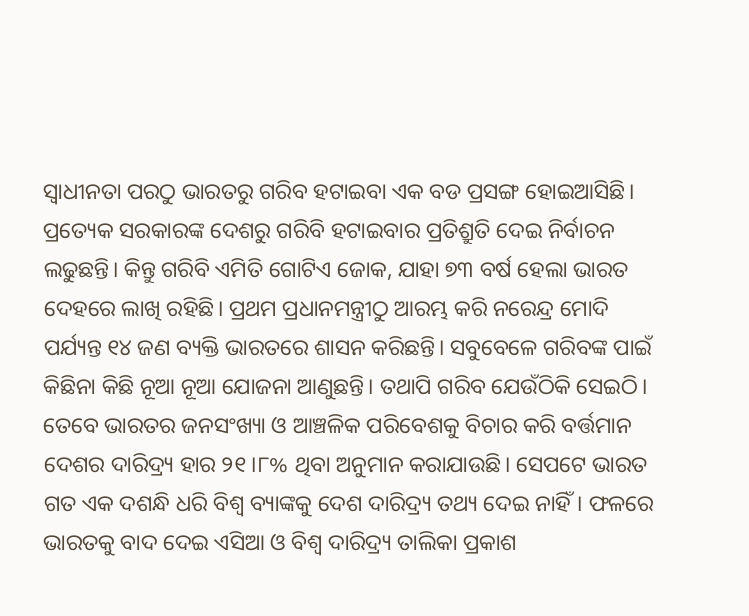ସ୍ୱାଧୀନତା ପରଠୁ ଭାରତରୁ ଗରିବ ହଟାଇବା ଏକ ବଡ ପ୍ରସଙ୍ଗ ହୋଇଆସିଛି। ପ୍ରତ୍ୟେକ ସରକାରଙ୍କ ଦେଶରୁ ଗରିବି ହଟାଇବାର ପ୍ରତିଶ୍ରୁତି ଦେଇ ନିର୍ବାଚନ ଲଢୁଛନ୍ତି। କିନ୍ତୁ ଗରିବି ଏମିତି ଗୋଟିଏ ଜୋକ, ଯାହା ୭୩ ବର୍ଷ ହେଲା ଭାରତ ଦେହରେ ଲାଖି ରହିଛି। ପ୍ରଥମ ପ୍ରଧାନମନ୍ତ୍ରୀଠୁ ଆରମ୍ଭ କରି ନରେନ୍ଦ୍ର ମୋଦି ପର୍ଯ୍ୟନ୍ତ ୧୪ ଜଣ ବ୍ୟକ୍ତି ଭାରତରେ ଶାସନ କରିଛନ୍ତି। ସବୁବେଳେ ଗରିବଙ୍କ ପାଇଁ କିଛିନା କିଛି ନୂଆ ନୂଆ ଯୋଜନା ଆଣୁଛନ୍ତି। ତଥାପି ଗରିବ ଯେଉଁଠିକି ସେଇଠି।
ତେବେ ଭାରତର ଜନସଂଖ୍ୟା ଓ ଆଞ୍ଚଳିକ ପରିବେଶକୁ ବିଚାର କରି ବର୍ତ୍ତମାନ ଦେଶର ଦାରିଦ୍ର୍ୟ ହାର ୨୧।୮% ଥିବା ଅନୁମାନ କରାଯାଉଛି। ସେପଟେ ଭାରତ ଗତ ଏକ ଦଶନ୍ଧି ଧରି ବିଶ୍ୱ ବ୍ୟାଙ୍କକୁ ଦେଶ ଦାରିଦ୍ର୍ୟ ତଥ୍ୟ ଦେଇ ନାହିଁ। ଫଳରେ ଭାରତକୁ ବାଦ ଦେଇ ଏସିଆ ଓ ବିଶ୍ୱ ଦାରିଦ୍ର୍ୟ ତାଲିକା ପ୍ରକାଶ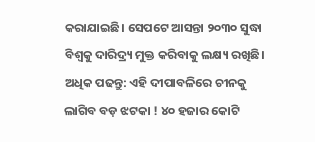କରାଯାଇଛି। ସେପଟେ ଆସନ୍ତା ୨୦୩୦ ସୁଦ୍ଧା ବିଶ୍ୱକୁ ଦାରିଦ୍ର୍ୟ ମୁକ୍ତ କରିବାକୁ ଲକ୍ଷ୍ୟ ରଖିଛି।
ଅଧିକ ପଢନ୍ତୁ: ଏହି ଦୀପାବଳିରେ ଚୀନକୁ ଲାଗିବ ବଡ଼ ଝଟକା ! ୪୦ ହଜାର କୋଟି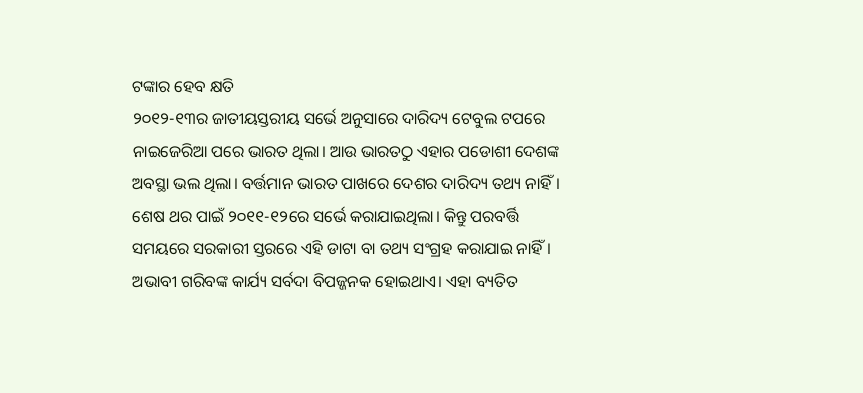ଟଙ୍କାର ହେବ କ୍ଷତି
୨୦୧୨-୧୩ର ଜାତୀୟସ୍ତରୀୟ ସର୍ଭେ ଅନୁସାରେ ଦାରିଦ୍ୟ ଟେବୁଲ ଟପରେ ନାଇଜେରିଆ ପରେ ଭାରତ ଥିଲା। ଆଉ ଭାରତଠୁ ଏହାର ପଡୋଶୀ ଦେଶଙ୍କ ଅବସ୍ଥା ଭଲ ଥିଲା। ବର୍ତ୍ତମାନ ଭାରତ ପାଖରେ ଦେଶର ଦାରିଦ୍ୟ ତଥ୍ୟ ନାହିଁ। ଶେଷ ଥର ପାଇଁ ୨୦୧୧-୧୨ରେ ସର୍ଭେ କରାଯାଇଥିଲା। କିନ୍ତୁ ପରବର୍ତ୍ତି ସମୟରେ ସରକାରୀ ସ୍ତରରେ ଏହି ଡାଟା ବା ତଥ୍ୟ ସଂଗ୍ରହ କରାଯାଇ ନାହିଁ।
ଅଭାବୀ ଗରିବଙ୍କ କାର୍ଯ୍ୟ ସର୍ବଦା ବିପଜ୍ଜନକ ହୋଇଥାଏ। ଏହା ବ୍ୟତିତ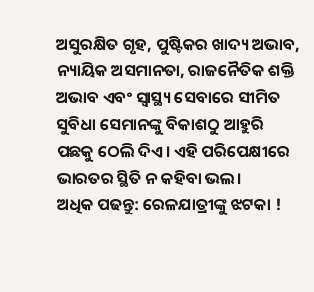ଅସୁରକ୍ଷିତ ଗୃହ, ପୁଷ୍ଟିକର ଖାଦ୍ୟ ଅଭାବ, ନ୍ୟାୟିକ ଅସମାନତା, ରାଜନୈତିକ ଶକ୍ତି ଅଭାବ ଏବଂ ସ୍ୱାସ୍ଥ୍ୟ ସେବାରେ ସୀମିତ ସୁବିଧା ସେମାନଙ୍କୁ ବିକାଶଠୁ ଆହୁରି ପଛକୁ ଠେଲି ଦିଏ। ଏହି ପରିପେକ୍ଷୀରେ ଭାରତର ସ୍ଥିତି ନ କହିବା ଭଲ।
ଅଧିକ ପଢନ୍ତୁ: ରେଳଯାତ୍ରୀଙ୍କୁ ଝଟକା !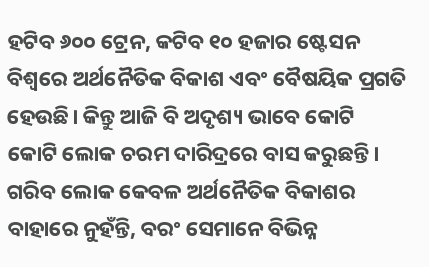ହଟିବ ୬୦୦ ଟ୍ରେନ, କଟିବ ୧୦ ହଜାର ଷ୍ଟେସନ
ବିଶ୍ୱରେ ଅର୍ଥନୈତିକ ବିକାଶ ଏବଂ ବୈଷୟିକ ପ୍ରଗତି ହେଉଛି। କିନ୍ତୁ ଆଜି ବି ଅଦୃଶ୍ୟ ଭାବେ କୋଟି କୋଟି ଲୋକ ଚରମ ଦାରିଦ୍ରରେ ବାସ କରୁଛନ୍ତି। ଗରିବ ଲୋକ କେବଳ ଅର୍ଥନୈତିକ ବିକାଶର ବାହାରେ ନୁହଁନ୍ତି, ବରଂ ସେମାନେ ବିଭିନ୍ନ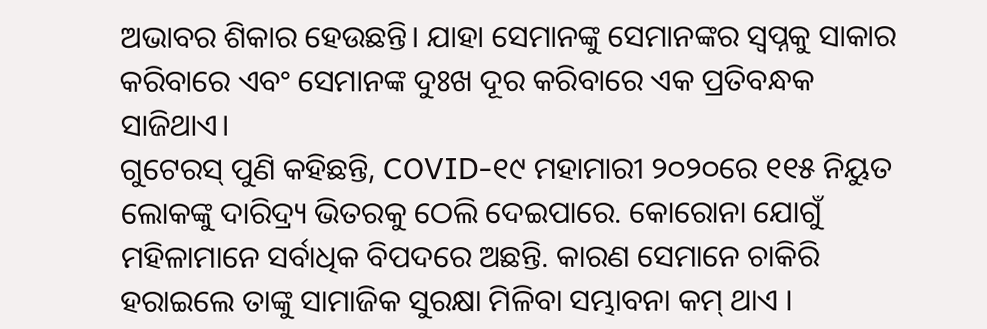ଅଭାବର ଶିକାର ହେଉଛନ୍ତି। ଯାହା ସେମାନଙ୍କୁ ସେମାନଙ୍କର ସ୍ୱପ୍ନକୁ ସାକାର କରିବାରେ ଏବଂ ସେମାନଙ୍କ ଦୁଃଖ ଦୂର କରିବାରେ ଏକ ପ୍ରତିବନ୍ଧକ ସାଜିଥାଏ।
ଗୁଟେରସ୍ ପୁଣି କହିଛନ୍ତି, COVID-୧୯ ମହାମାରୀ ୨୦୨୦ରେ ୧୧୫ ନିୟୁତ ଲୋକଙ୍କୁ ଦାରିଦ୍ର୍ୟ ଭିତରକୁ ଠେଲି ଦେଇପାରେ. କୋରୋନା ଯୋଗୁଁ ମହିଳାମାନେ ସର୍ବାଧିକ ବିପଦରେ ଅଛନ୍ତି. କାରଣ ସେମାନେ ଚାକିରି ହରାଇଲେ ତାଙ୍କୁ ସାମାଜିକ ସୁରକ୍ଷା ମିଳିବା ସମ୍ଭାବନା କମ୍ ଥାଏ ।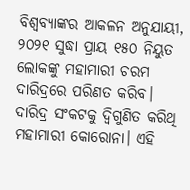ବିଶ୍ୱବ୍ୟାଙ୍କର ଆକଳନ ଅନୁଯାୟୀ, ୨୦୨୧ ସୁଦ୍ଧା ପ୍ରାୟ ୧୫୦ ନିୟୁତ ଲୋକଙ୍କୁ ମହାମାରୀ ଚରମ ଦାରିଦ୍ରରେ ପରିଣତ କରିବ।
ଦାରିଦ୍ର ସଂକଟକୁ ଦ୍ୱିଗୁଣିତ କରିଥି ମହାମାରୀ କୋରୋନା। ଏହି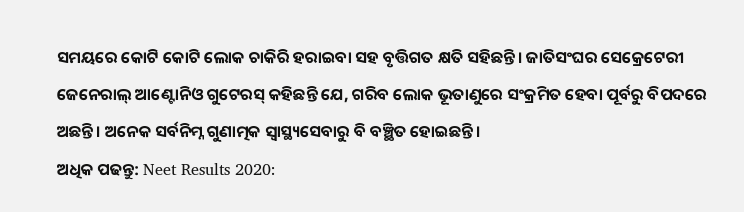ସମୟରେ କୋଟି କୋଟି ଲୋକ ଚାକିରି ହରାଇବା ସହ ବୃତ୍ତିଗତ କ୍ଷତି ସହିଛନ୍ତି। ଜାତିସଂଘର ସେକ୍ରେଟେରୀ ଜେନେରାଲ୍ ଆଣ୍ଟୋନିଓ ଗୁଟେରସ୍ କହିଛନ୍ତି ଯେ, ଗରିବ ଲୋକ ଭୂତାଣୁରେ ସଂକ୍ରମିତ ହେବା ପୂର୍ବରୁ ବିପଦରେ ଅଛନ୍ତି। ଅନେକ ସର୍ବନିମ୍ନ ଗୁଣାତ୍ମକ ସ୍ୱାସ୍ଥ୍ୟସେବାରୁ ବି ବଞ୍ଛିତ ହୋଇଛନ୍ତି।
ଅଧିକ ପଢନ୍ତୁ: Neet Results 2020: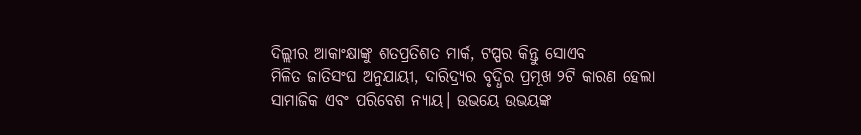ଦିଲ୍ଲୀର ଆକାଂକ୍ଷାଙ୍କୁ ଶତପ୍ରତିଶତ ମାର୍କ, ଟପ୍ପର କିନ୍ତୁ ସୋଏବ
ମିଳିତ ଜାତିସଂଘ ଅନୁଯାୟୀ, ଦାରିଦ୍ର୍ୟର ବୃଦ୍ଧିର ପ୍ରମୂଖ ୨ଟି କାରଣ ହେଲା ସାମାଜିକ ଏବଂ ପରିବେଶ ନ୍ୟାୟ। ଉଭୟେ ଉଭୟଙ୍କ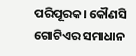ପରିପୂରକ। କୌଣସି ଗୋଟିଏର ସମାଧାନ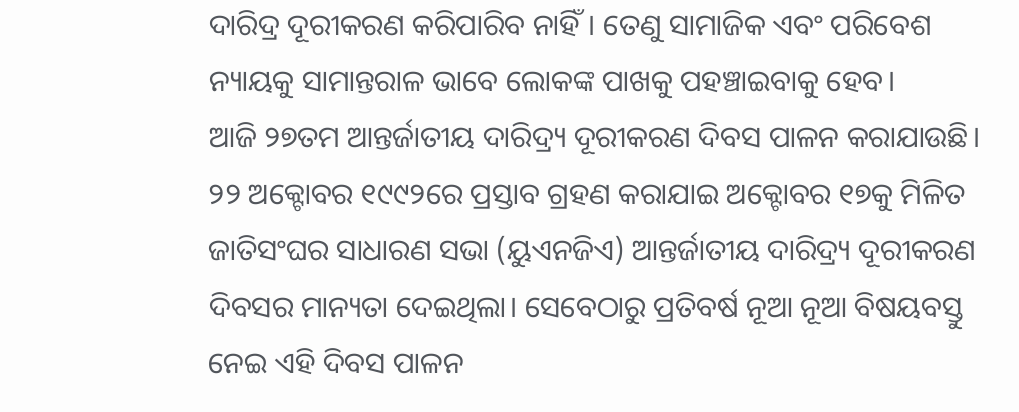ଦାରିଦ୍ର ଦୂରୀକରଣ କରିପାରିବ ନାହିଁ। ତେଣୁ ସାମାଜିକ ଏବଂ ପରିବେଶ ନ୍ୟାୟକୁ ସାମାନ୍ତରାଳ ଭାବେ ଲୋକଙ୍କ ପାଖକୁ ପହଞ୍ଚାଇବାକୁ ହେବ।
ଆଜି ୨୭ତମ ଆନ୍ତର୍ଜାତୀୟ ଦାରିଦ୍ର୍ୟ ଦୂରୀକରଣ ଦିବସ ପାଳନ କରାଯାଉଛି। ୨୨ ଅକ୍ଟୋବର ୧୯୯୨ରେ ପ୍ରସ୍ତାବ ଗ୍ରହଣ କରାଯାଇ ଅକ୍ଟୋବର ୧୭କୁ ମିଳିତ ଜାତିସଂଘର ସାଧାରଣ ସଭା (ୟୁଏନଜିଏ) ଆନ୍ତର୍ଜାତୀୟ ଦାରିଦ୍ର୍ୟ ଦୂରୀକରଣ ଦିବସର ମାନ୍ୟତା ଦେଇଥିଲା। ସେବେଠାରୁ ପ୍ରତିବର୍ଷ ନୂଆ ନୂଆ ବିଷୟବସ୍ତୁ ନେଇ ଏହି ଦିବସ ପାଳନ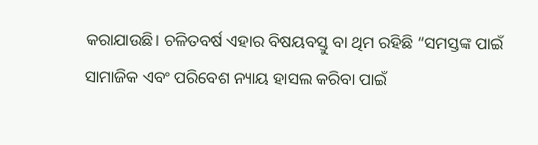କରାଯାଉଛି। ଚଳିତବର୍ଷ ଏହାର ବିଷୟବସ୍ତୁ ବା ଥିମ ରହିଛି “ସମସ୍ତଙ୍କ ପାଇଁ ସାମାଜିକ ଏବଂ ପରିବେଶ ନ୍ୟାୟ ହାସଲ କରିବା ପାଇଁ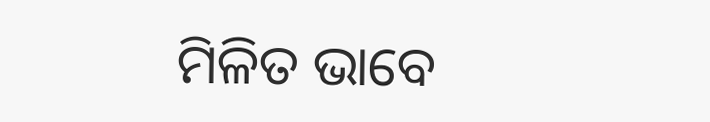ମିଳିତ ଭାବେ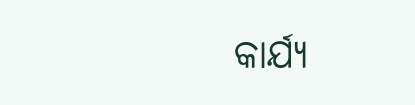କାର୍ଯ୍ୟ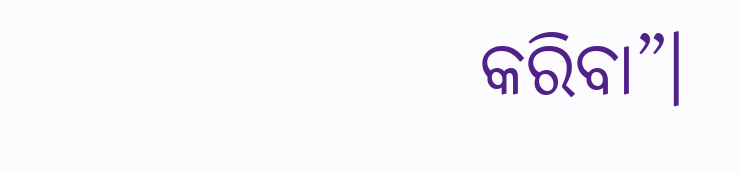କରିବା”।